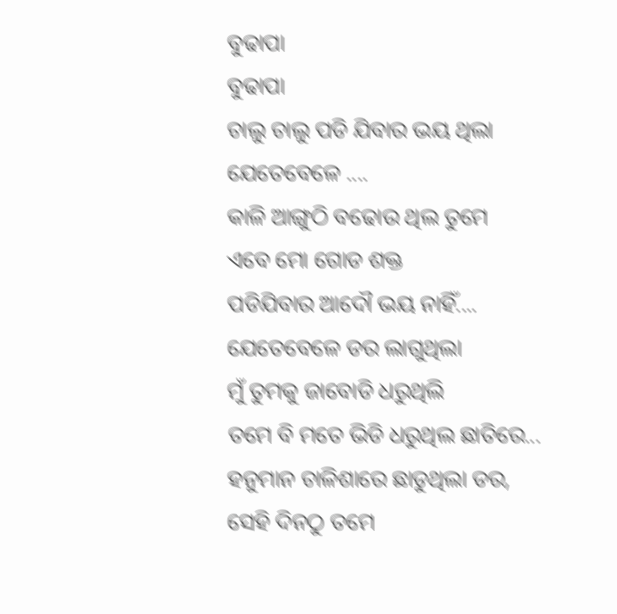ବୁଢାପା
ବୁଢାପା
ଚାଲୁ ଚାଲୁ ପଡି ଯିବାର ଭୟ ଥିଲା
ଯେତେବେଳେ ....
କାଳି ଆଙ୍ଗୁଠି ବଢୋଉ ଥିଲ ତୁମେ
ଏବେ ମୋ ଗୋଡ ଶକ୍ତ
ପଡିଯିବାର ଆଦୌ ଭୟ ନାହିଁ....
ଯେତେବେଳେ ଡର ଲାଗୁଥିଲା
ମୁଁ ତୁମକୁ ଜାବୋଡି ଧରୁଥିଲି
ତମେ ବି ମତେ ଭିଡି ଧରୁଥିଲ ଛାତିରେ...
ହନୁମାନ ଚାଳିଶାରେ ଛାଡୁଥିଲା ଡର,
ସେହି ଦିନଠୁ ତମେ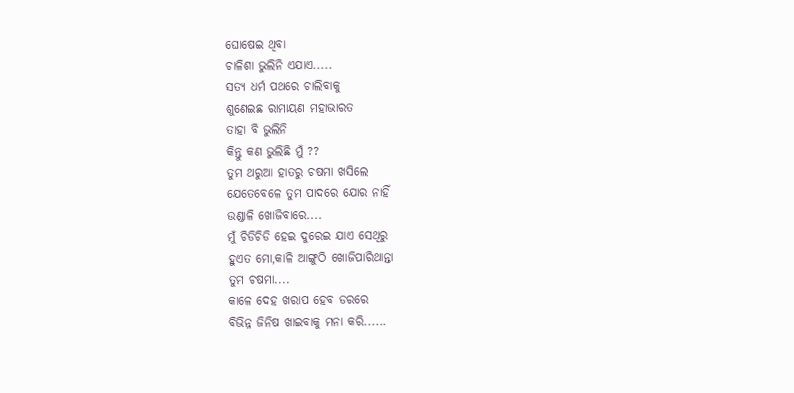ଘୋଷେଇ ଥିବା
ଚାଳିଶା ଭୁଲିନି ଏଯାଏ.....
ସତ୍ୟ ଧର୍ମ ପଥରେ ଚାଲିବାକୁ
ଶୁଣେଇଛ ରାମାୟଣ ମହାଭାରତ
ତାହା ବି ଭୁଲିନି
କିନ୍ତୁ କଣ ଭୁଲିଛି ମୁଁ ??
ତୁମ ଥରୁଆ ହାତରୁ ଚଷମା ଖସିଲେ
ଯେତେବେଳେ ତୁମ ପାଦରେ ଯୋର ନାହିଁ
ଉଣ୍ଡାଳି ଖୋଜିବାରେ....
ମୁଁ ଚିଡିଚିଡି ହେଇ ଦୁରେଇ ଯାଏ ସେଥିରୁ
ହୁଏତ ମୋ,କାଳି ଆଙ୍ଗୁଠି ଖୋଜିପାରିଥାନ୍ତା
ତୁମ ଚଷମା....
କାଳେ ଦେହ ଖରାପ ହେବ ଡରରେ
ବିଭିନ୍ନ ଜିନିଷ ଖାଇବାକୁ ମନା କରି......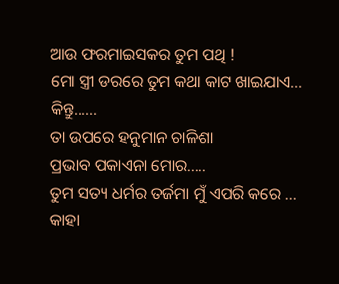ଆଉ ଫରମାଇସକର ତୁମ ପଥି !
ମୋ ସ୍ତ୍ରୀ ଡରରେ ତୁମ କଥା କାଟ ଖାଇଯାଏ...
କିନ୍ତୁ......
ତା ଉପରେ ହନୁମାନ ଚାଳିଶା
ପ୍ରଭାବ ପକାଏନା ମୋର.....
ତୁମ ସତ୍ୟ ଧର୍ମର ତର୍ଜମା ମୁଁ ଏପରି କରେ ...
କାହା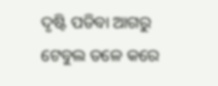ଦୃଷ୍ଟି ପଡିବା ଆଗରୁ
ଟେବୁଲ ତଳେ କରେ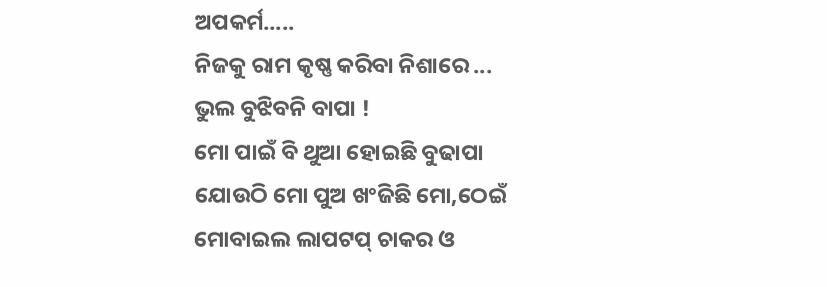ଅପକର୍ମ.....
ନିଜକୁ ରାମ କୃଷ୍ଣ କରିବା ନିଶାରେ ...
ଭୁଲ ବୁଝିବନି ବାପା !
ମୋ ପାଇଁ ବି ଥୁଆ ହୋଇଛି ବୁଢାପା
ଯୋଉଠି ମୋ ପୁଅ ଖଂଜିଛି ମୋ,ଠେଇଁ
ମୋବାଇଲ ଲାପଟପ୍ ଚାକର ଓ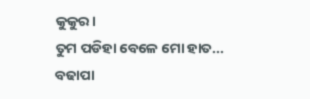କୁକୁର।
ତୁମ ପଡିହା ବେଳେ ମୋ ହାତ...
ବଢାପା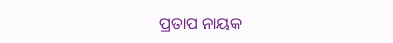ପ୍ରତାପ ନାୟକ